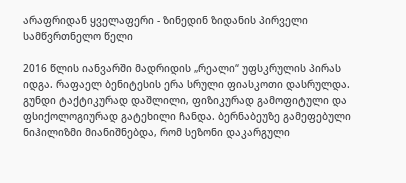არაფრიდან ყველაფერი - ზინედინ ზიდანის პირველი სამწვრთნელო წელი

2016 წლის იანვარში მადრიდის „რეალი“ უფსკრულის პირას იდგა. რაფაელ ბენიტესის ერა სრული ფიასკოთი დასრულდა.  გუნდი ტაქტიკურად დაშლილი, ფიზიკურად გამოფიტული და ფსიქოლოგიურად გატეხილი ჩანდა. ბერნაბეუზე გამეფებული ნიჰილიზმი მიანიშნებდა, რომ სეზონი დაკარგული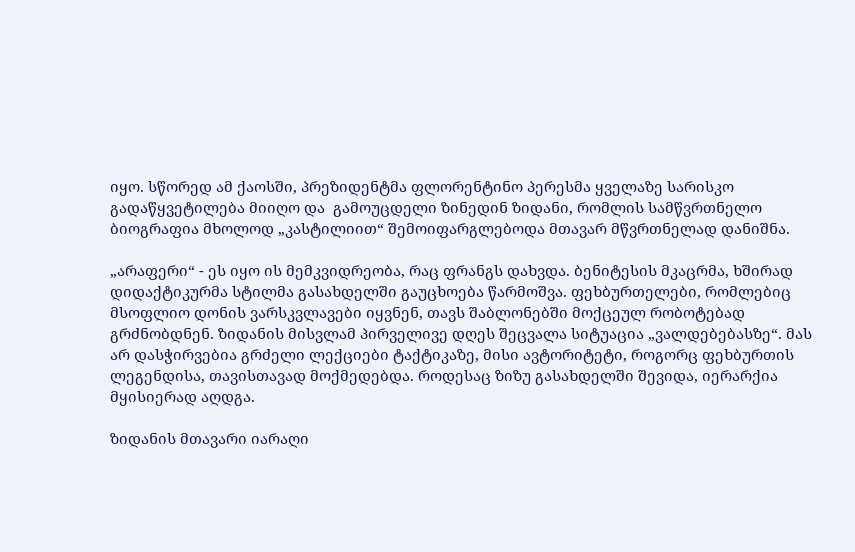იყო. სწორედ ამ ქაოსში, პრეზიდენტმა ფლორენტინო პერესმა ყველაზე სარისკო გადაწყვეტილება მიიღო და  გამოუცდელი ზინედინ ზიდანი, რომლის სამწვრთნელო ბიოგრაფია მხოლოდ „კასტილიით“ შემოიფარგლებოდა მთავარ მწვრთნელად დანიშნა.

„არაფერი“ - ეს იყო ის მემკვიდრეობა, რაც ფრანგს დახვდა. ბენიტესის მკაცრმა, ხშირად დიდაქტიკურმა სტილმა გასახდელში გაუცხოება წარმოშვა. ფეხბურთელები, რომლებიც მსოფლიო დონის ვარსკვლავები იყვნენ, თავს შაბლონებში მოქცეულ რობოტებად გრძნობდნენ. ზიდანის მისვლამ პირველივე დღეს შეცვალა სიტუაცია „ვალდებებასზე“. მას არ დასჭირვებია გრძელი ლექციები ტაქტიკაზე, მისი ავტორიტეტი, როგორც ფეხბურთის ლეგენდისა, თავისთავად მოქმედებდა. როდესაც ზიზუ გასახდელში შევიდა, იერარქია მყისიერად აღდგა.

ზიდანის მთავარი იარაღი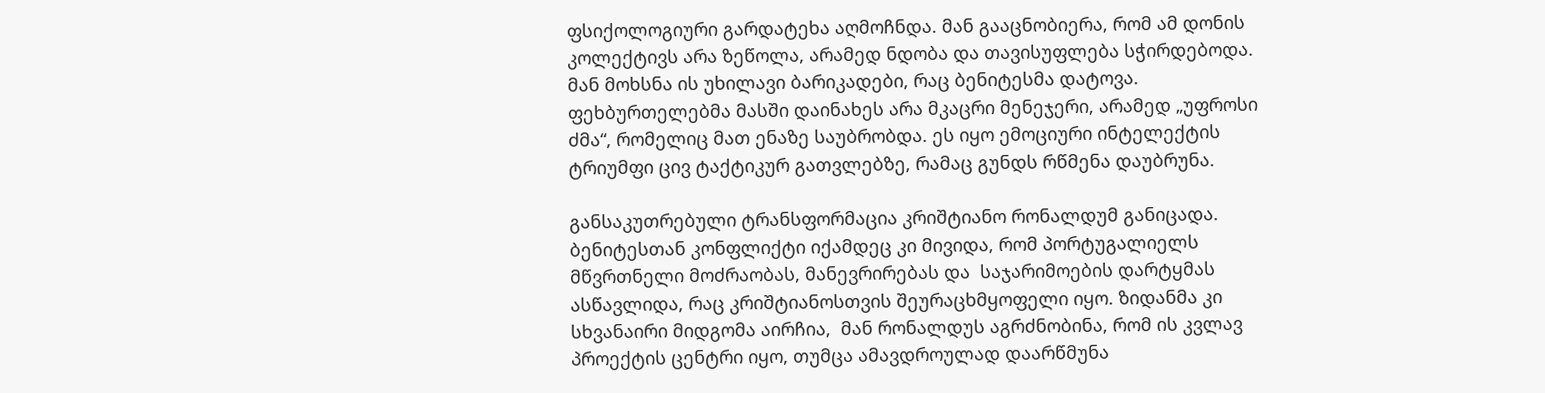ფსიქოლოგიური გარდატეხა აღმოჩნდა. მან გააცნობიერა, რომ ამ დონის კოლექტივს არა ზეწოლა, არამედ ნდობა და თავისუფლება სჭირდებოდა. მან მოხსნა ის უხილავი ბარიკადები, რაც ბენიტესმა დატოვა. ფეხბურთელებმა მასში დაინახეს არა მკაცრი მენეჯერი, არამედ „უფროსი ძმა“, რომელიც მათ ენაზე საუბრობდა. ეს იყო ემოციური ინტელექტის ტრიუმფი ცივ ტაქტიკურ გათვლებზე, რამაც გუნდს რწმენა დაუბრუნა.

განსაკუთრებული ტრანსფორმაცია კრიშტიანო რონალდუმ განიცადა. ბენიტესთან კონფლიქტი იქამდეც კი მივიდა, რომ პორტუგალიელს მწვრთნელი მოძრაობას, მანევრირებას და  საჯარიმოების დარტყმას ასწავლიდა, რაც კრიშტიანოსთვის შეურაცხმყოფელი იყო. ზიდანმა კი სხვანაირი მიდგომა აირჩია,  მან რონალდუს აგრძნობინა, რომ ის კვლავ პროექტის ცენტრი იყო, თუმცა ამავდროულად დაარწმუნა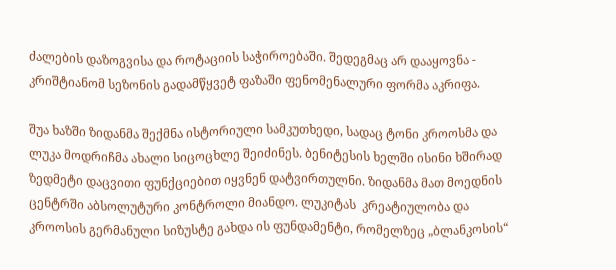ძალების დაზოგვისა და როტაციის საჭიროებაში. შედეგმაც არ დააყოვნა - კრიშტიანომ სეზონის გადამწყვეტ ფაზაში ფენომენალური ფორმა აკრიფა.

შუა ხაზში ზიდანმა შექმნა ისტორიული სამკუთხედი, სადაც ტონი კროოსმა და ლუკა მოდრიჩმა ახალი სიცოცხლე შეიძინეს. ბენიტესის ხელში ისინი ხშირად ზედმეტი დაცვითი ფუნქციებით იყვნენ დატვირთულნი. ზიდანმა მათ მოედნის ცენტრში აბსოლუტური კონტროლი მიანდო. ლუკიტას  კრეატიულობა და კროოსის გერმანული სიზუსტე გახდა ის ფუნდამენტი, რომელზეც „ბლანკოსის“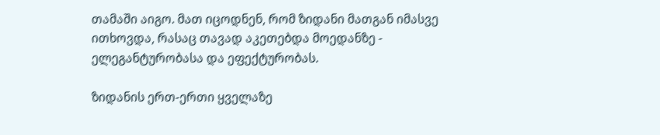თამაში აიგო. მათ იცოდნენ, რომ ზიდანი მათგან იმასვე ითხოვდა, რასაც თავად აკეთებდა მოედანზე - ელეგანტურობასა და ეფექტურობას.

ზიდანის ერთ-ერთი ყველაზე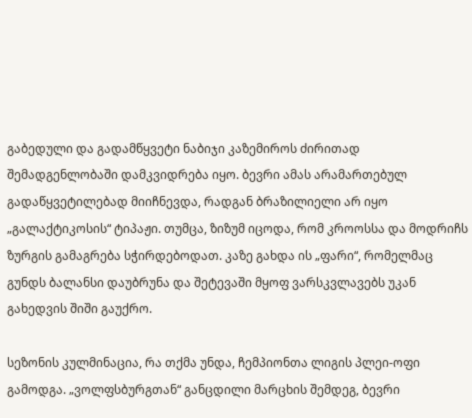გაბედული და გადამწყვეტი ნაბიჯი კაზემიროს ძირითად შემადგენლობაში დამკვიდრება იყო. ბევრი ამას არამართებულ გადაწყვეტილებად მიიჩნევდა, რადგან ბრაზილიელი არ იყო „გალაქტიკოსის“ ტიპაჟი. თუმცა, ზიზუმ იცოდა, რომ კროოსსა და მოდრიჩს ზურგის გამაგრება სჭირდებოდათ. კაზე გახდა ის „ფარი“, რომელმაც გუნდს ბალანსი დაუბრუნა და შეტევაში მყოფ ვარსკვლავებს უკან გახედვის შიში გაუქრო.

სეზონის კულმინაცია, რა თქმა უნდა, ჩემპიონთა ლიგის პლეი-ოფი გამოდგა. „ვოლფსბურგთან“ განცდილი მარცხის შემდეგ, ბევრი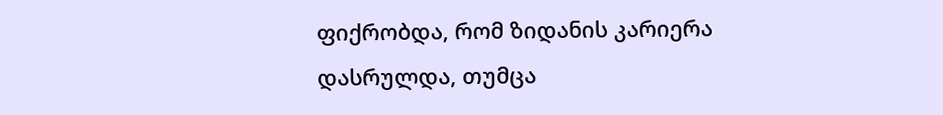ფიქრობდა, რომ ზიდანის კარიერა დასრულდა, თუმცა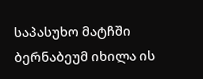საპასუხო მატჩში ბერნაბეუმ იხილა ის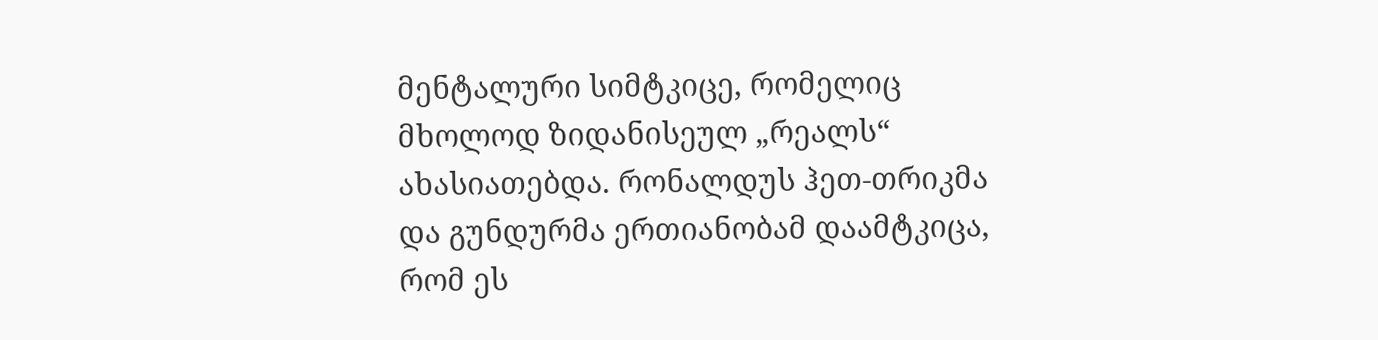მენტალური სიმტკიცე, რომელიც მხოლოდ ზიდანისეულ „რეალს“ ახასიათებდა. რონალდუს ჰეთ-თრიკმა და გუნდურმა ერთიანობამ დაამტკიცა, რომ ეს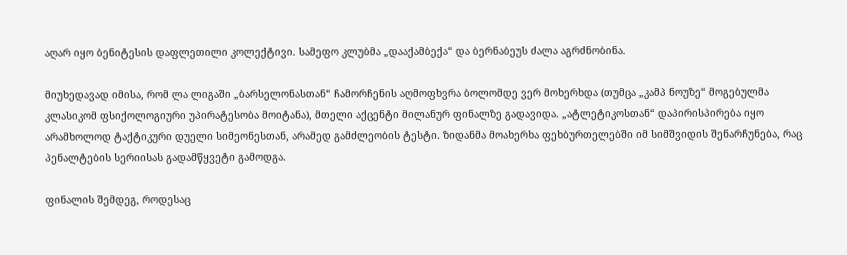აღარ იყო ბენიტესის დაფლეთილი კოლექტივი. სამეფო კლუბმა „დააქამბექა“ და ბერნაბეუს ძალა აგრძნობინა.

მიუხედავად იმისა, რომ ლა ლიგაში „ბარსელონასთან“ ჩამორჩენის აღმოფხვრა ბოლომდე ვერ მოხერხდა (თუმცა „კამპ ნოუზე“ მოგებულმა კლასიკომ ფსიქოლოგიური უპირატესობა მოიტანა), მთელი აქცენტი მილანურ ფინალზე გადავიდა. „ატლეტიკოსთან“ დაპირისპირება იყო არამხოლოდ ტაქტიკური დუელი სიმეონესთან, არამედ გამძლეობის ტესტი. ზიდანმა მოახერხა ფეხბურთელებში იმ სიმშვიდის შენარჩუნება, რაც პენალტების სერიისას გადამწყვეტი გამოდგა.

ფინალის შემდეგ, როდესაც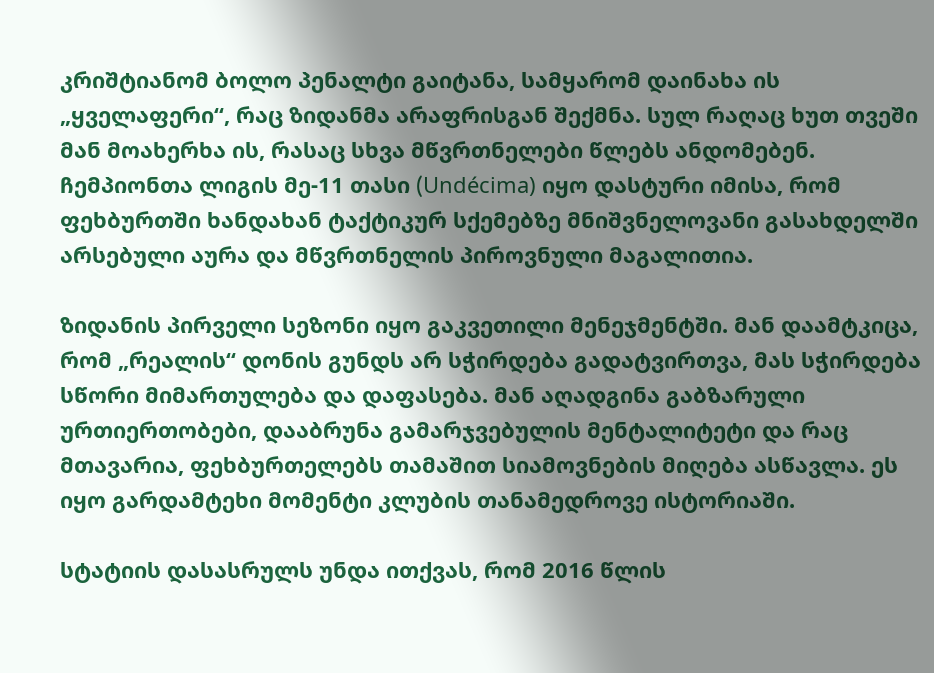კრიშტიანომ ბოლო პენალტი გაიტანა, სამყარომ დაინახა ის „ყველაფერი“, რაც ზიდანმა არაფრისგან შექმნა. სულ რაღაც ხუთ თვეში მან მოახერხა ის, რასაც სხვა მწვრთნელები წლებს ანდომებენ. ჩემპიონთა ლიგის მე-11 თასი (Undécima) იყო დასტური იმისა, რომ ფეხბურთში ხანდახან ტაქტიკურ სქემებზე მნიშვნელოვანი გასახდელში არსებული აურა და მწვრთნელის პიროვნული მაგალითია.

ზიდანის პირველი სეზონი იყო გაკვეთილი მენეჯმენტში. მან დაამტკიცა, რომ „რეალის“ დონის გუნდს არ სჭირდება გადატვირთვა, მას სჭირდება სწორი მიმართულება და დაფასება. მან აღადგინა გაბზარული ურთიერთობები, დააბრუნა გამარჯვებულის მენტალიტეტი და რაც მთავარია, ფეხბურთელებს თამაშით სიამოვნების მიღება ასწავლა. ეს იყო გარდამტეხი მომენტი კლუბის თანამედროვე ისტორიაში.

სტატიის დასასრულს უნდა ითქვას, რომ 2016 წლის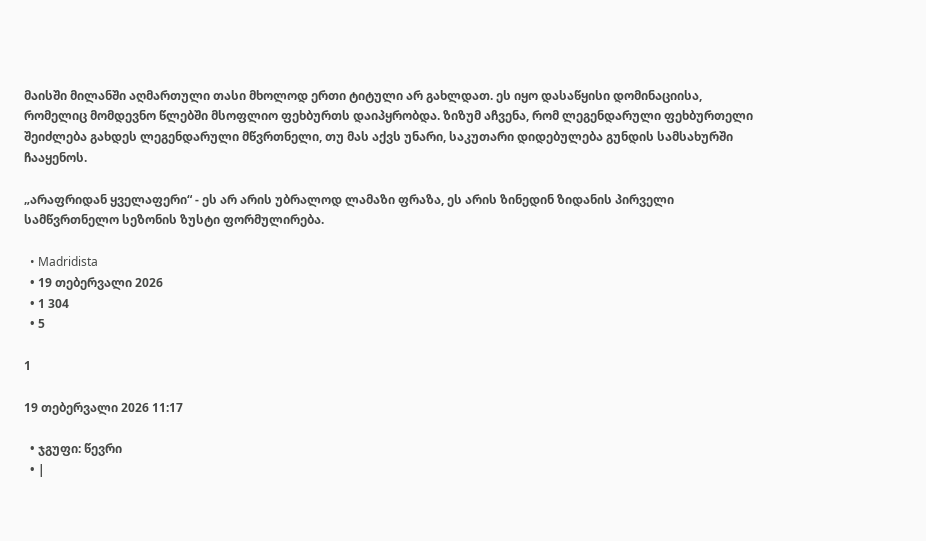მაისში მილანში აღმართული თასი მხოლოდ ერთი ტიტული არ გახლდათ. ეს იყო დასაწყისი დომინაციისა, რომელიც მომდევნო წლებში მსოფლიო ფეხბურთს დაიპყრობდა. ზიზუმ აჩვენა, რომ ლეგენდარული ფეხბურთელი შეიძლება გახდეს ლეგენდარული მწვრთნელი, თუ მას აქვს უნარი, საკუთარი დიდებულება გუნდის სამსახურში ჩააყენოს.

„არაფრიდან ყველაფერი“ - ეს არ არის უბრალოდ ლამაზი ფრაზა, ეს არის ზინედინ ზიდანის პირველი სამწვრთნელო სეზონის ზუსტი ფორმულირება.

  • Madridista
  • 19 თებერვალი 2026
  • 1 304
  • 5

1

19 თებერვალი 2026 11:17

  • ჯგუფი: წევრი
  • |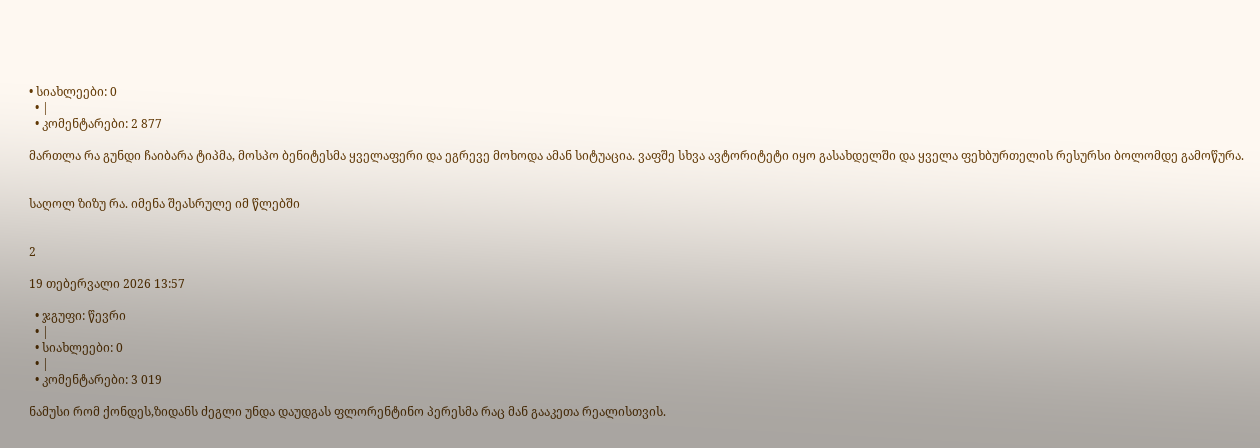• სიახლეები: 0
  • |
  • კომენტარები: 2 877

მართლა რა გუნდი ჩაიბარა ტიპმა, მოსპო ბენიტესმა ყველაფერი და ეგრევე მოხოდა ამან სიტუაცია. ვაფშე სხვა ავტორიტეტი იყო გასახდელში და ყველა ფეხბურთელის რესურსი ბოლომდე გამოწურა.


საღოლ ზიზუ რა. იმენა შეასრულე იმ წლებში


2

19 თებერვალი 2026 13:57

  • ჯგუფი: წევრი
  • |
  • სიახლეები: 0
  • |
  • კომენტარები: 3 019

ნამუსი რომ ქონდეს,ზიდანს ძეგლი უნდა დაუდგას ფლორენტინო პერესმა რაც მან გააკეთა რეალისთვის.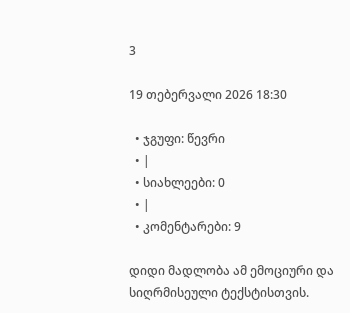3

19 თებერვალი 2026 18:30

  • ჯგუფი: წევრი
  • |
  • სიახლეები: 0
  • |
  • კომენტარები: 9

დიდი მადლობა ამ ემოციური და სიღრმისეული ტექსტისთვის.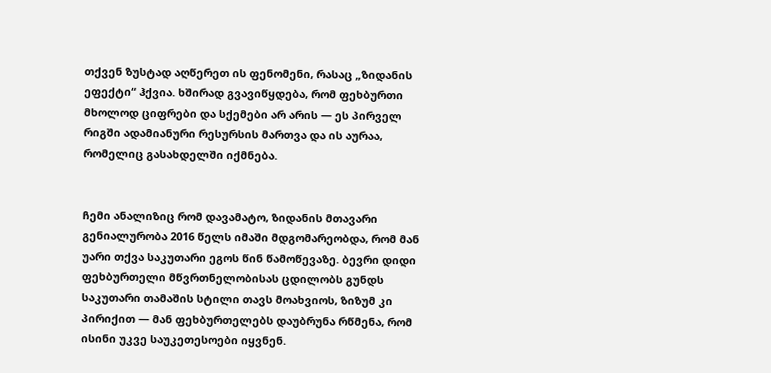თქვენ ზუსტად აღწერეთ ის ფენომენი, რასაც „ზიდანის ეფექტი“ ჰქვია. ხშირად გვავიწყდება, რომ ფეხბურთი მხოლოდ ციფრები და სქემები არ არის — ეს პირველ რიგში ადამიანური რესურსის მართვა და ის აურაა, რომელიც გასახდელში იქმნება.


ჩემი ანალიზიც რომ დავამატო, ზიდანის მთავარი გენიალურობა 2016 წელს იმაში მდგომარეობდა, რომ მან უარი თქვა საკუთარი ეგოს წინ წამოწევაზე. ბევრი დიდი ფეხბურთელი მწვრთნელობისას ცდილობს გუნდს საკუთარი თამაშის სტილი თავს მოახვიოს, ზიზუმ კი პირიქით — მან ფეხბურთელებს დაუბრუნა რწმენა, რომ ისინი უკვე საუკეთესოები იყვნენ.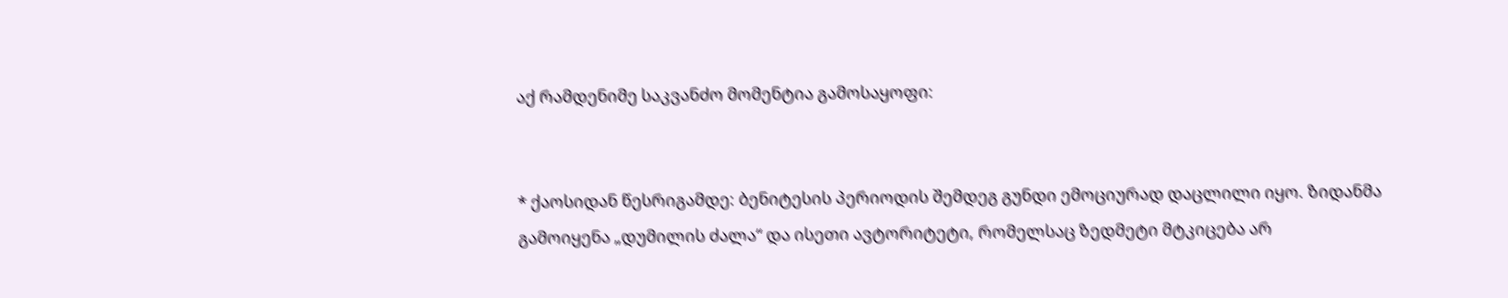აქ რამდენიმე საკვანძო მომენტია გამოსაყოფი:


* ქაოსიდან წესრიგამდე: ბენიტესის პერიოდის შემდეგ გუნდი ემოციურად დაცლილი იყო. ზიდანმა გამოიყენა „დუმილის ძალა“ და ისეთი ავტორიტეტი, რომელსაც ზედმეტი მტკიცება არ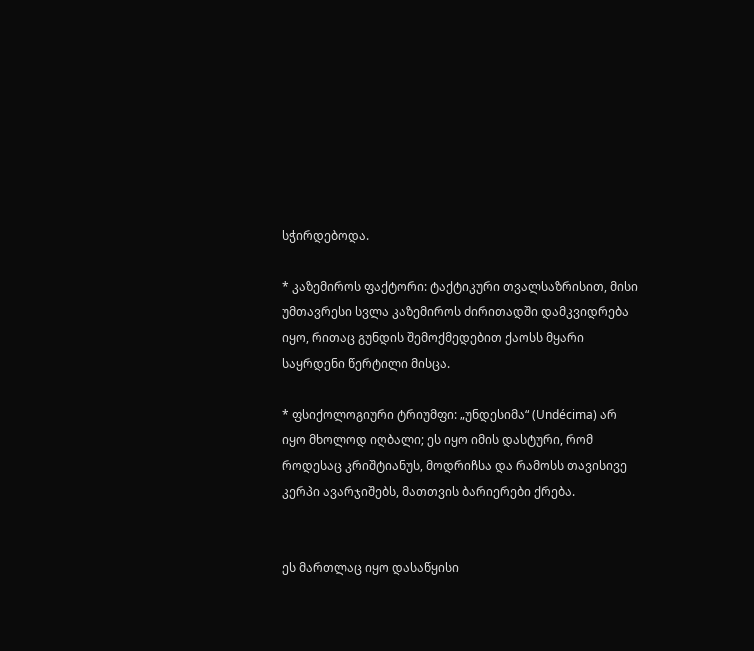სჭირდებოდა.

* კაზემიროს ფაქტორი: ტაქტიკური თვალსაზრისით, მისი უმთავრესი სვლა კაზემიროს ძირითადში დამკვიდრება იყო, რითაც გუნდის შემოქმედებით ქაოსს მყარი საყრდენი წერტილი მისცა.

* ფსიქოლოგიური ტრიუმფი: „უნდესიმა“ (Undécima) არ იყო მხოლოდ იღბალი; ეს იყო იმის დასტური, რომ როდესაც კრიშტიანუს, მოდრიჩსა და რამოსს თავისივე კერპი ავარჯიშებს, მათთვის ბარიერები ქრება.


ეს მართლაც იყო დასაწყისი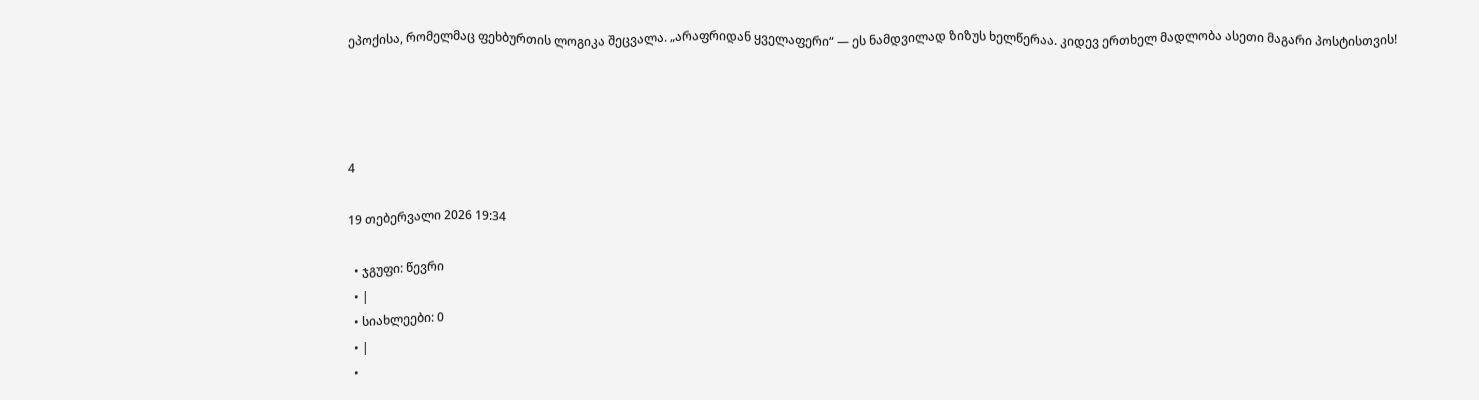ეპოქისა, რომელმაც ფეხბურთის ლოგიკა შეცვალა. „არაფრიდან ყველაფერი“ — ეს ნამდვილად ზიზუს ხელწერაა. კიდევ ერთხელ მადლობა ასეთი მაგარი პოსტისთვის!




4

19 თებერვალი 2026 19:34

  • ჯგუფი: წევრი
  • |
  • სიახლეები: 0
  • |
  •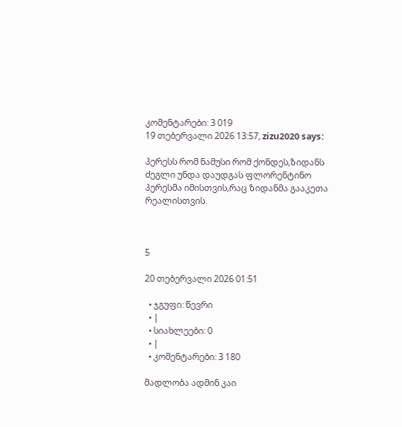კომენტარები: 3 019
19 თებერვალი 2026 13:57, zizu2020 says:

პერესს რომ ნამუსი რომ ქონდეს,ზიდანს ძეგლი უნდა დაუდგას ფლორენტინო პერესმა იმისთვის,რაც ზიდანმა გააკეთა რეალისთვის.



5

20 თებერვალი 2026 01:51

  • ჯგუფი: წევრი
  • |
  • სიახლეები: 0
  • |
  • კომენტარები: 3 180

მადლობა ადმინ კაი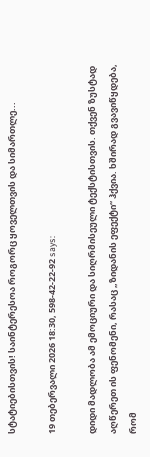სტატიებისთვის! საინტერესოა როგორც ყოველთვის და სიმართლე...

19 თებერვალი 2026 18:30, 598-42-22-92 says:

დიდი მადლობა ამ ემოციური და სიღრმისეული ტექსტისთვის. თქვენ ზუსტად აღწერეთ ის ფენომენი, რასაც „ზიდანის ეფექტი“ ჰქვია. ხშირად გვავიწყდება, რომ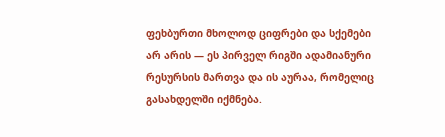ფეხბურთი მხოლოდ ციფრები და სქემები არ არის — ეს პირველ რიგში ადამიანური რესურსის მართვა და ის აურაა, რომელიც გასახდელში იქმნება.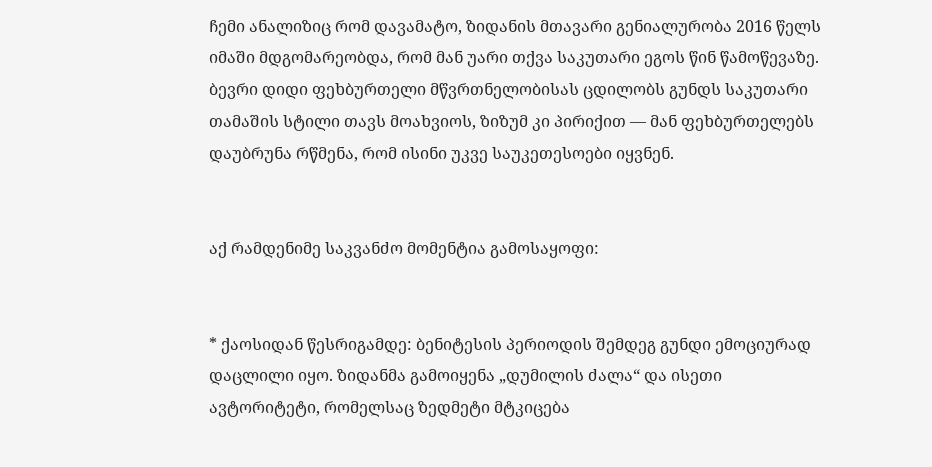ჩემი ანალიზიც რომ დავამატო, ზიდანის მთავარი გენიალურობა 2016 წელს იმაში მდგომარეობდა, რომ მან უარი თქვა საკუთარი ეგოს წინ წამოწევაზე. ბევრი დიდი ფეხბურთელი მწვრთნელობისას ცდილობს გუნდს საკუთარი თამაშის სტილი თავს მოახვიოს, ზიზუმ კი პირიქით — მან ფეხბურთელებს დაუბრუნა რწმენა, რომ ისინი უკვე საუკეთესოები იყვნენ.


აქ რამდენიმე საკვანძო მომენტია გამოსაყოფი:


* ქაოსიდან წესრიგამდე: ბენიტესის პერიოდის შემდეგ გუნდი ემოციურად დაცლილი იყო. ზიდანმა გამოიყენა „დუმილის ძალა“ და ისეთი ავტორიტეტი, რომელსაც ზედმეტი მტკიცება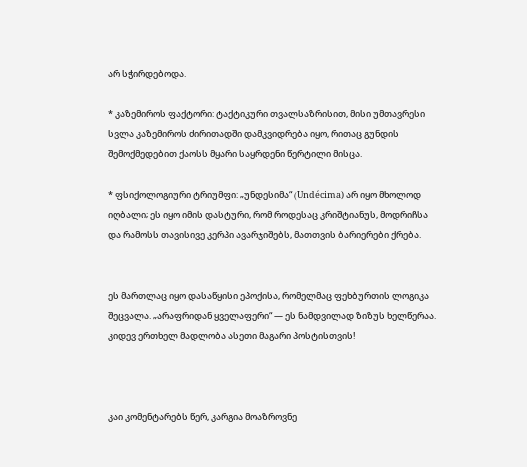არ სჭირდებოდა.

* კაზემიროს ფაქტორი: ტაქტიკური თვალსაზრისით, მისი უმთავრესი სვლა კაზემიროს ძირითადში დამკვიდრება იყო, რითაც გუნდის შემოქმედებით ქაოსს მყარი საყრდენი წერტილი მისცა.

* ფსიქოლოგიური ტრიუმფი: „უნდესიმა“ (Undécima) არ იყო მხოლოდ იღბალი; ეს იყო იმის დასტური, რომ როდესაც კრიშტიანუს, მოდრიჩსა და რამოსს თავისივე კერპი ავარჯიშებს, მათთვის ბარიერები ქრება.


ეს მართლაც იყო დასაწყისი ეპოქისა, რომელმაც ფეხბურთის ლოგიკა შეცვალა. „არაფრიდან ყველაფერი“ — ეს ნამდვილად ზიზუს ხელწერაა. კიდევ ერთხელ მადლობა ასეთი მაგარი პოსტისთვის!



კაი კომენტარებს წერ, კარგია მოაზროვნე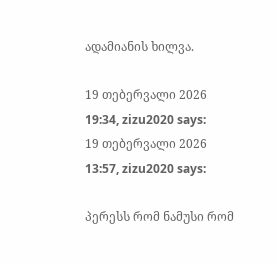ადამიანის ხილვა.

19 თებერვალი 2026 19:34, zizu2020 says:
19 თებერვალი 2026 13:57, zizu2020 says:

პერესს რომ ნამუსი რომ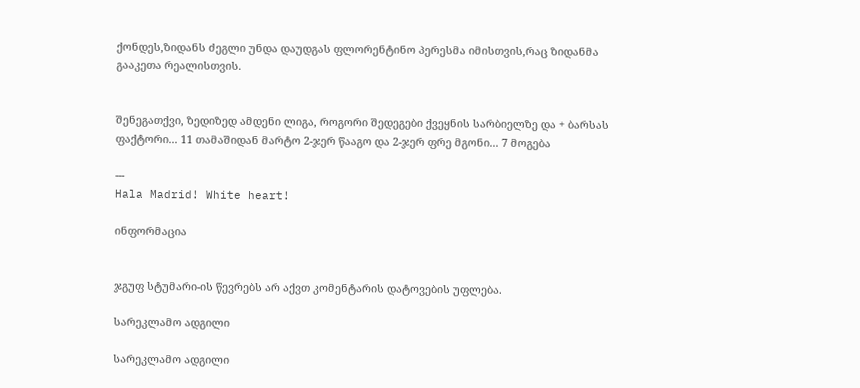ქონდეს,ზიდანს ძეგლი უნდა დაუდგას ფლორენტინო პერესმა იმისთვის,რაც ზიდანმა გააკეთა რეალისთვის.


შენეგათქვი, ზედიზედ ამდენი ლიგა, როგორი შედეგები ქვეყნის სარბიელზე და + ბარსას ფაქტორი... 11 თამაშიდან მარტო 2-ჯერ წააგო და 2-ჯერ ფრე მგონი... 7 მოგება

---
Hala Madrid! White heart!

ინფორმაცია


ჯგუფ სტუმარი-ის წევრებს არ აქვთ კომენტარის დატოვების უფლება.

სარეკლამო ადგილი

სარეკლამო ადგილი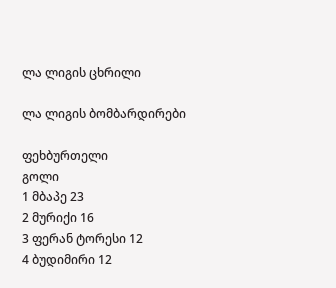ლა ლიგის ცხრილი

ლა ლიგის ბომბარდირები

ფეხბურთელი
გოლი
1 მბაპე 23
2 მურიქი 16
3 ფერან ტორესი 12
4 ბუდიმირი 12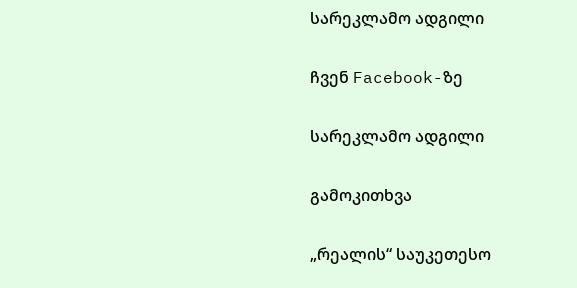სარეკლამო ადგილი

ჩვენ Facebook-ზე

სარეკლამო ადგილი

გამოკითხვა

„რეალის“ საუკეთესო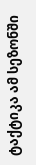ტაქტიკა ამ სეზონში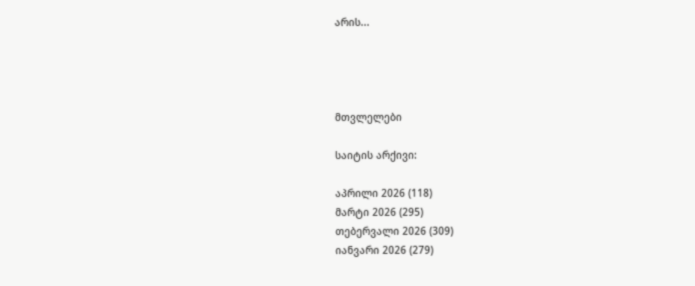არის...




მთვლელები

საიტის არქივი:

აპრილი 2026 (118)
მარტი 2026 (295)
თებერვალი 2026 (309)
იანვარი 2026 (279)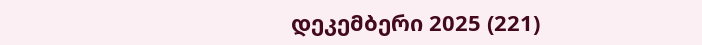დეკემბერი 2025 (221)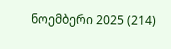ნოემბერი 2025 (214)